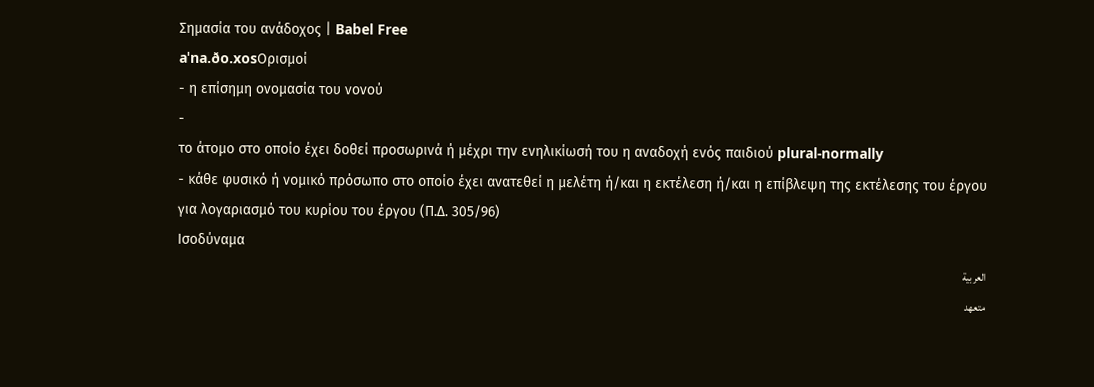Σημασία του ανάδοχος | Babel Free
aˈna.ðo.xosΟρισμοί
- η επίσημη ονομασία του νονού
-
το άτομο στο οποίο έχει δοθεί προσωρινά ή μέχρι την ενηλικίωσή του η αναδοχή ενός παιδιού plural-normally
- κάθε φυσικό ή νομικό πρόσωπο στο οποίο έχει ανατεθεί η μελέτη ή/και η εκτέλεση ή/και η επίβλεψη της εκτέλεσης του έργου για λογαριασμό του κυρίου του έργου (Π.Δ. 305/96)
Ισοδύναμα
العربية
متعهد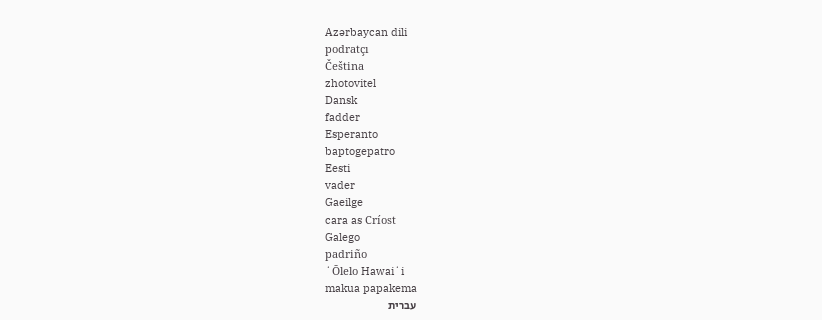Azərbaycan dili
podratçı
Čeština
zhotovitel
Dansk
fadder
Esperanto
baptogepatro
Eesti
vader
Gaeilge
cara as Críost
Galego
padriño
ʻŌlelo Hawaiʻi
makua papakema
עברית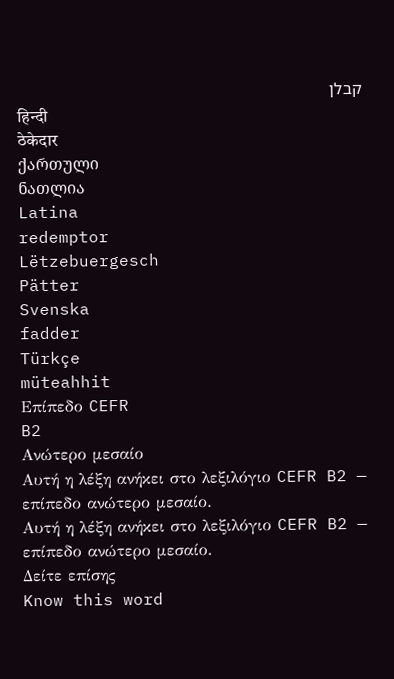קבלן
हिन्दी
ठेकेदार
ქართული
ნათლია
Latina
redemptor
Lëtzebuergesch
Pätter
Svenska
fadder
Türkçe
müteahhit
Επίπεδο CEFR
B2
Ανώτερο μεσαίο
Αυτή η λέξη ανήκει στο λεξιλόγιο CEFR B2 — επίπεδο ανώτερο μεσαίο.
Αυτή η λέξη ανήκει στο λεξιλόγιο CEFR B2 — επίπεδο ανώτερο μεσαίο.
Δείτε επίσης
Know this word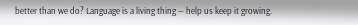better than we do? Language is a living thing — help us keep it growing.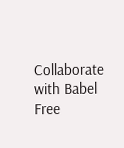Collaborate with Babel Free